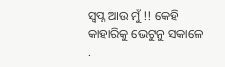ସ୍ବପ୍ନ ଆଉ ମୁଁ !! କେହି କାହାରିକୁ ଭେଟୁନୁ ସକାଳେ .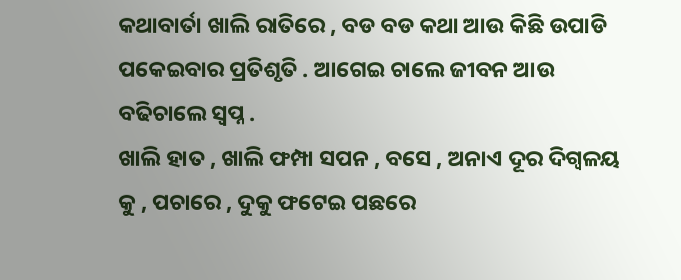କଥାବାର୍ତା ଖାଲି ରାତିରେ , ବଡ ବଡ କଥା ଆଉ କିଛି ଉପାଡି ପକେଇବାର ପ୍ରତିଶୃତି . ଆଗେଇ ଚାଲେ ଜୀବନ ଆଉ ବଢିଚାଲେ ସ୍ବପ୍ନ .
ଖାଲି ହାତ , ଖାଲି ଫମ୍ପା ସପନ , ବସେ , ଅନାଏ ଦୂର ଦିଗ୍ବଳୟ କୁ , ପଚାରେ , ଦୁକୁ ଫଟେଇ ପଛରେ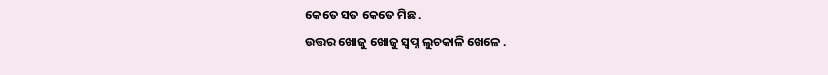କେତେ ସତ କେତେ ମିଛ .
ଉତ୍ତର ଖୋଜୁ ଖୋଜୁ ସ୍ବପ୍ନ ଲୁଚକାଳି ଖେଳେ .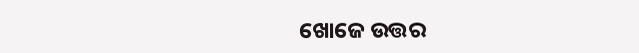ଖୋଜେ ଉତ୍ତର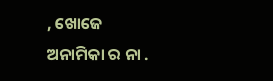, ଖୋଜେ ଅନାମିକା ର ନା .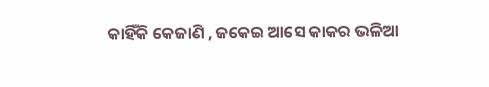କାହିଁକି କେଜାଣି , ଜକେଇ ଆସେ କାକର ଭଳିଆ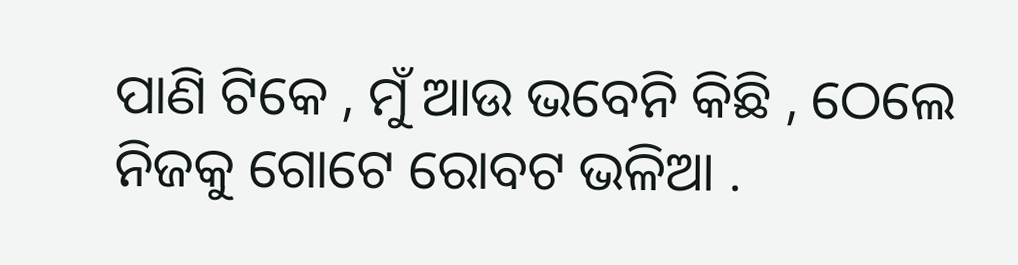ପାଣି ଟିକେ , ମୁଁ ଆଉ ଭବେନି କିଛି , ଠେଲେ ନିଜକୁ ଗୋଟେ ରୋବଟ ଭଳିଆ .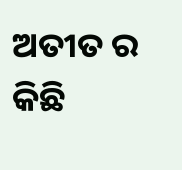ଅତୀତ ର କିଛି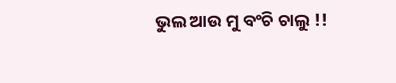ଭୁଲ ଆଉ ମୁ ବଂଚି ଚାଲୁ !!